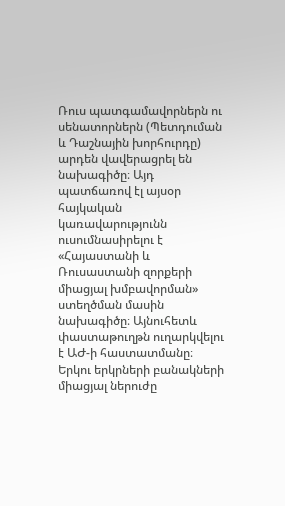Ռուս պատգամավորներն ու սենատորներն (Պետդուման և Դաշնային խորհուրդը) արդեն վավերացրել են նախագիծը։ Այդ պատճառով էլ այսօր հայկական կառավարությունն ուսումնասիրելու է «Հայաստանի և Ռուսաստանի զորքերի միացյալ խմբավորման» ստեղծման մասին նախագիծը։ Այնուհետև փաստաթուղթն ուղարկվելու է ԱԺ-ի հաստատմանը։
Երկու երկրների բանակների միացյալ ներուժը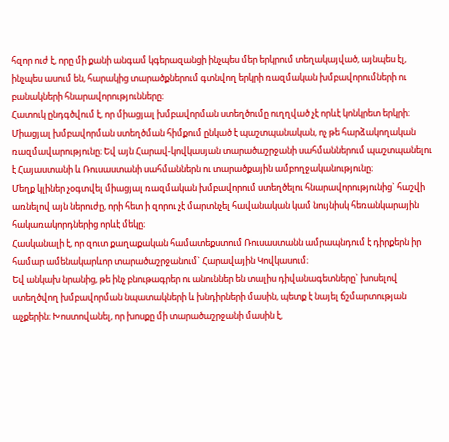հզոր ուժ է, որը մի քանի անգամ կգերազանցի ինչպես մեր երկրում տեղակայված, այնպես էլ, ինչպես ասում են, հարակից տարածքներում գտնվող երկրի ռազմական խմբավորումների ու բանակների հնարավորությունները։
Հատուկ ընդգծվում է, որ միացյալ խմբավորման ստեղծումը ուղղված չէ որևէ կոնկրետ երկրի։ Միացյալ խմբավորման ստեղծման հիմքում ընկած է պաշտպանական, ոչ թե հարձակողական ռազմավարությունը։ Եվ այն Հարավ-կովկասյան տարածաշրջանի սահմաններում պաշտպանելու է Հայաստանի և Ռուսաստանի սահմաններն ու տարածքային ամբողջականությունը։
Մեղք կլիներ չօգտվել միացյալ ռազմական խմբավորում ստեղծելու հնարավորությունից` հաշվի առնելով այն ներուժը, որի հետ ի զորու չէ մարտնչել հավանական կամ նույնիսկ հեռանկարային հակառակորդներից որևէ մեկը։
Հասկանալի է, որ զուտ քաղաքական համատեքստում Ռուսաստանն ամրապնդում է դիրքերն իր համար ամենակարևոր տարածաշրջանում` Հարավային Կովկասում։
Եվ անկախ նրանից, թե ինչ բնութագրեր ու անուններ են տալիս դիվանագետները` խոսելով ստեղծվող խմբավորման նպատակների և խնդիրների մասին, պետք է նայել ճշմարտության աչքերին։ Խոստովանել, որ խոսքը մի տարածաշրջանի մասին է,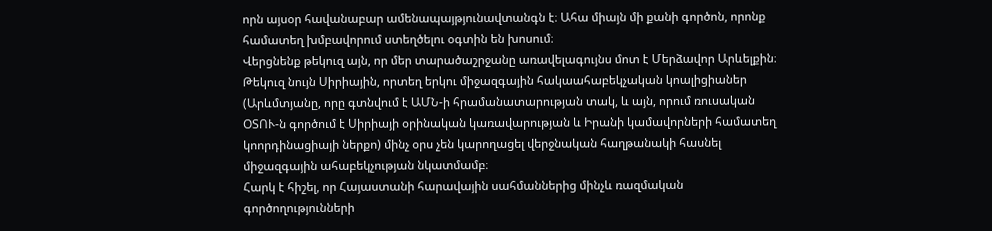որն այսօր հավանաբար ամենապայթյունավտանգն է։ Ահա միայն մի քանի գործոն, որոնք համատեղ խմբավորում ստեղծելու օգտին են խոսում։
Վերցնենք թեկուզ այն, որ մեր տարածաշրջանը առավելագույնս մոտ է Մերձավոր Արևելքին։ Թեկուզ նույն Սիրիային, որտեղ երկու միջազգային հակաահաբեկչական կոալիցիաներ (Արևմտյանը, որը գտնվում է ԱՄՆ-ի հրամանատարության տակ, և այն, որում ռուսական ՕՏՈՒ-ն գործում է Սիրիայի օրինական կառավարության և Իրանի կամավորների համատեղ կոորդինացիայի ներքո) մինչ օրս չեն կարողացել վերջնական հաղթանակի հասնել միջազգային ահաբեկչության նկատմամբ։
Հարկ է հիշել, որ Հայաստանի հարավային սահմաններից մինչև ռազմական գործողությունների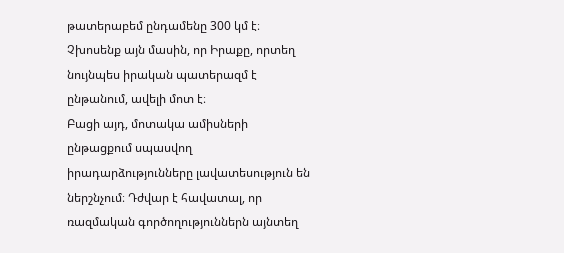թատերաբեմ ընդամենը 300 կմ է։
Չխոսենք այն մասին, որ Իրաքը, որտեղ նույնպես իրական պատերազմ է ընթանում, ավելի մոտ է։
Բացի այդ, մոտակա ամիսների ընթացքում սպասվող իրադարձությունները լավատեսություն են ներշնչում։ Դժվար է հավատալ, որ ռազմական գործողություններն այնտեղ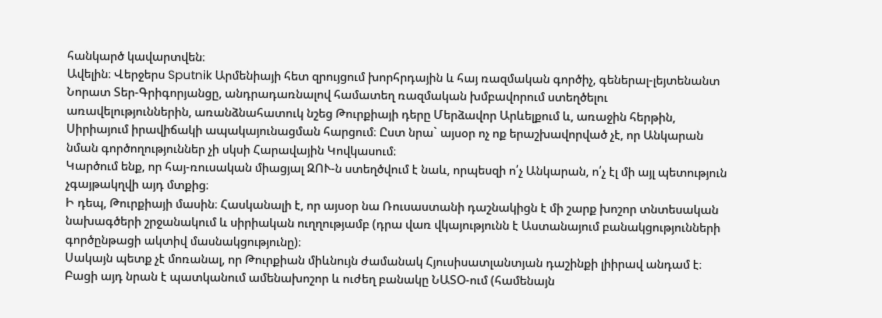հանկարծ կավարտվեն։
Ավելին։ Վերջերս Sputnik Արմենիայի հետ զրույցում խորհրդային և հայ ռազմական գործիչ, գեներալ-լեյտենանտ Նորատ Տեր-Գրիգորյանցը, անդրադառնալով համատեղ ռազմական խմբավորում ստեղծելու առավելություններին, առանձնահատուկ նշեց Թուրքիայի դերը Մերձավոր Արևելքում և, առաջին հերթին, Սիրիայում իրավիճակի ապակայունացման հարցում։ Ըստ նրա` այսօր ոչ ոք երաշխավորված չէ, որ Անկարան նման գործողություններ չի սկսի Հարավային Կովկասում։
Կարծում ենք, որ հայ-ռուսական միացյալ ԶՈՒ-ն ստեղծվում է նաև, որպեսզի ո՛չ Անկարան, ո՛չ էլ մի այլ պետություն չգայթակղվի այդ մտքից։
Ի դեպ, Թուրքիայի մասին։ Հասկանալի է, որ այսօր նա Ռուսաստանի դաշնակիցն է մի շարք խոշոր տնտեսական նախագծերի շրջանակում և սիրիական ուղղությամբ (դրա վառ վկայությունն է Աստանայում բանակցությունների գործընթացի ակտիվ մասնակցությունը)։
Սակայն պետք չէ մոռանալ, որ Թուրքիան միևնույն ժամանակ Հյուսիսատլանտյան դաշինքի լիիրավ անդամ է։ Բացի այդ նրան է պատկանում ամենախոշոր և ուժեղ բանակը ՆԱՏՕ-ում (համենայն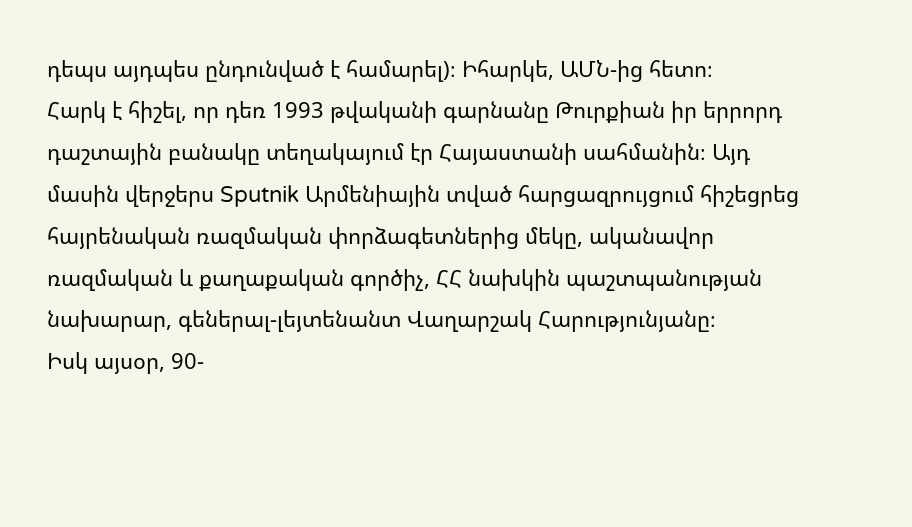դեպս այդպես ընդունված է համարել)։ Իհարկե, ԱՄՆ-ից հետո։
Հարկ է հիշել, որ դեռ 1993 թվականի գարնանը Թուրքիան իր երրորդ դաշտային բանակը տեղակայում էր Հայաստանի սահմանին։ Այդ մասին վերջերս Sputnik Արմենիային տված հարցազրույցում հիշեցրեց հայրենական ռազմական փորձագետներից մեկը, ականավոր ռազմական և քաղաքական գործիչ, ՀՀ նախկին պաշտպանության նախարար, գեներալ-լեյտենանտ Վաղարշակ Հարությունյանը։
Իսկ այսօր, 90-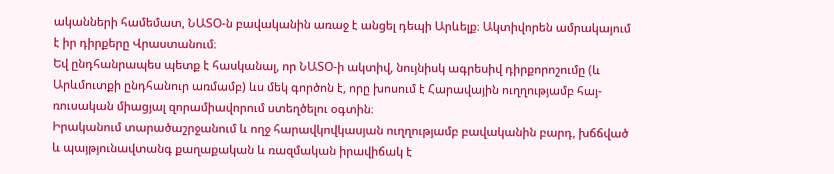ականների համեմատ, ՆԱՏՕ-ն բավականին առաջ է անցել դեպի Արևելք։ Ակտիվորեն ամրակայում է իր դիրքերը Վրաստանում։
Եվ ընդհանրապես պետք է հասկանալ, որ ՆԱՏՕ-ի ակտիվ, նույնիսկ ագրեսիվ դիրքորոշումը (և Արևմուտքի ընդհանուր առմամբ) ևս մեկ գործոն է, որը խոսում է Հարավային ուղղությամբ հայ-ռուսական միացյալ զորամիավորում ստեղծելու օգտին։
Իրականում տարածաշրջանում և ողջ հարավկովկասյան ուղղությամբ բավականին բարդ, խճճված և պայթյունավտանգ քաղաքական և ռազմական իրավիճակ է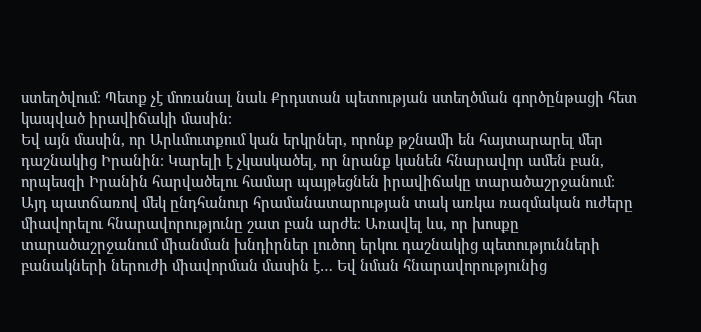ստեղծվում։ Պետք չէ մոռանալ նաև Քրդստան պետության ստեղծման գործընթացի հետ կապված իրավիճակի մասին։
Եվ այն մասին, որ Արևմուտքում կան երկրներ, որոնք թշնամի են հայտարարել մեր դաշնակից Իրանին։ Կարելի է չկասկածել, որ նրանք կանեն հնարավոր ամեն բան, որպեսզի Իրանին հարվածելու համար պայթեցնեն իրավիճակը տարածաշրջանում։
Այդ պատճառով մեկ ընդհանուր հրամանատարության տակ առկա ռազմական ուժերը միավորելու հնարավորությունը շատ բան արժե։ Առավել ևս, որ խոսքը տարածաշրջանում միանման խնդիրներ լուծող երկու դաշնակից պետությունների բանակների ներուժի միավորման մասին է… Եվ նման հնարավորությունից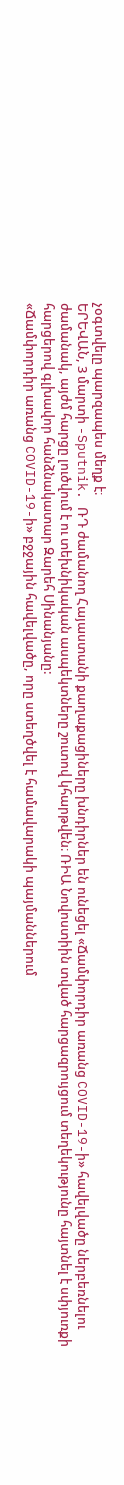չօգտվելը պարզապես մեղք է։
ԵՐԵՎԱՆ, 3 մարտի -Sputnik. ՌԴ ժամանող Հայաստանի քաղաքացիները խնդիրներ են ունեցել «Ճամփորդիր առանց COVID-19-ի» հավելվածը ներբեռնելու ժամանակ, այժմ հարցը լուծվում է ու տեխնիկական ասպեկտները շուտով կհարթվեն։ ՌԻԱ Նովոստիին տված հարցազրույցում տեղեկությունը հայտնել է սփյուռքի հարցերով գլխավոր հանձնակատար Զարեհ Սինանյանը:
«Ճամփորդիր առանց COVID-19-ի» բջջային հավելվածը, որը ստեղծվել է համավարակի պայմաններում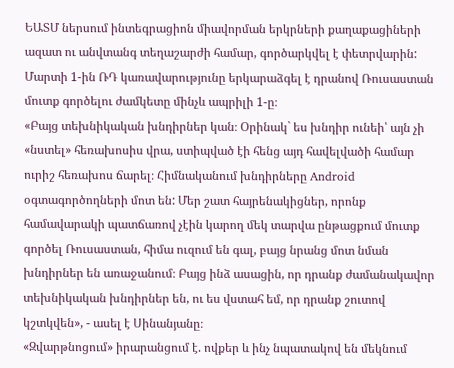ԵԱՏՄ ներսում ինտեգրացիոն միավորման երկրների քաղաքացիների ազատ ու անվտանգ տեղաշարժի համար, գործարկվել է փետրվարին: Մարտի 1-ին ՌԴ կառավարությունը երկարաձգել է դրանով Ռուսաստան մուտք գործելու ժամկետը մինչև ապրիլի 1-ը։
«Բայց տեխնիկական խնդիրներ կան։ Օրինակ` ես խնդիր ունեի՝ այն չի «նստել» հեռախոսիս վրա, ստիպված էի հենց այդ հավելվածի համար ուրիշ հեռախոս ճարել։ Հիմնականում խնդիրները Android օգտագործողների մոտ են: Մեր շատ հայրենակիցներ, որոնք համավարակի պատճառով չէին կարող մեկ տարվա ընթացքում մուտք գործել Ռուսաստան, հիմա ուզում են գալ, բայց նրանց մոտ նման խնդիրներ են առաջանում։ Բայց ինձ ասացին, որ դրանք ժամանակավոր տեխնիկական խնդիրներ են, ու ես վստահ եմ, որ դրանք շուտով կշտկվեն», - ասել է Սինանյանը։
«Զվարթնոցում» իրարանցում է. ովքեր և ինչ նպատակով են մեկնում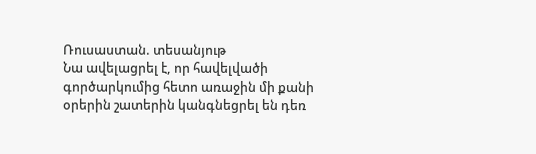Ռուսաստան. տեսանյութ
Նա ավելացրել է, որ հավելվածի գործարկումից հետո առաջին մի քանի օրերին շատերին կանգնեցրել են դեռ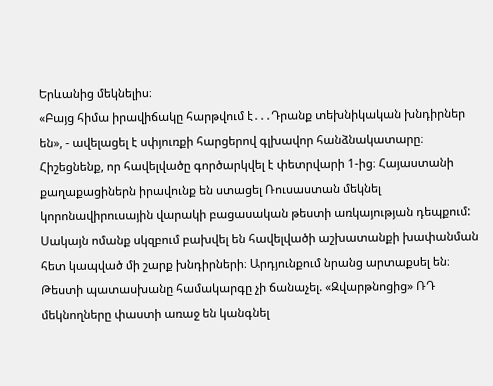Երևանից մեկնելիս։
«Բայց հիմա իրավիճակը հարթվում է․․․Դրանք տեխնիկական խնդիրներ են», - ավելացել է սփյուռքի հարցերով գլխավոր հանձնակատարը։
Հիշեցնենք, որ հավելվածը գործարկվել է փետրվարի 1-ից։ Հայաստանի քաղաքացիներն իրավունք են ստացել Ռուսաստան մեկնել կորոնավիրուսային վարակի բացասական թեստի առկայության դեպքում: Սակայն ոմանք սկզբում բախվել են հավելվածի աշխատանքի խափանման հետ կապված մի շարք խնդիրների։ Արդյունքում նրանց արտաքսել են։
Թեստի պատասխանը համակարգը չի ճանաչել. «Զվարթնոցից» ՌԴ մեկնողները փաստի առաջ են կանգնել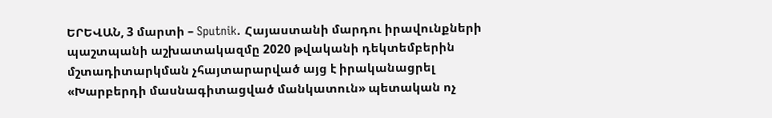ԵՐԵՎԱՆ, 3 մարտի – Sputnik. Հայաստանի մարդու իրավունքների պաշտպանի աշխատակազմը 2020 թվականի դեկտեմբերին մշտադիտարկման չհայտարարված այց է իրականացրել «Խարբերդի մասնագիտացված մանկատուն» պետական ոչ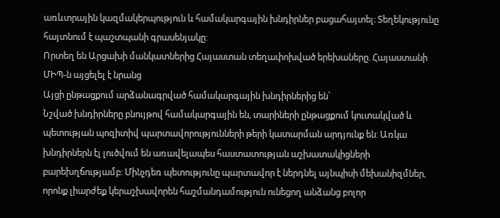առևտրային կազմակերպություն և համակարգային խնդիրներ բացահայտել։ Տեղեկությունը հայտնում է պաշտպանի գրասենյակը:
Որտեղ են Արցախի մանկատներից Հայաստան տեղափոխված երեխաները. Հայաստանի ՄԻՊ-ն այցելել է նրանց
Այցի ընթացքում արձանագրված համակարգային խնդիրներից են՝
Նշված խնդիրները բնույթով համակարգային են, տարիների ընթացքում կուտակված և պետության պոզիտիվ պարտավորությունների թերի կատարման արդյունք են: Առկա խնդիրներն էլ լուծվում են առավելապես հաստատության աշխատակիցների բարեխղճությամբ: Մինչդեռ պետությունը պարտավոր է ներդնել այնպիսի մեխանիզմներ, որոնք լիարժեք կերաշխավորեն հաշմանդամություն ունեցող անձանց բոլոր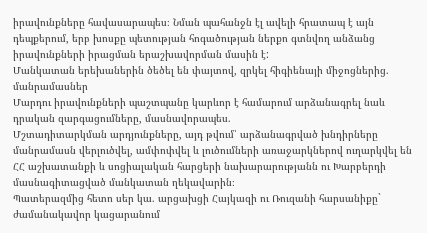իրավունքները հավասարապես։ Նման պահանջն էլ ավելի հրատապ է այն դեպքերում, երբ խոսքը պետության հոգածության ներքո գտնվող անձանց իրավունքների իրացման երաշխավորման մասին է:
Մանկատան երեխաներին ծեծել են փայտով, զրկել հիգիենայի միջոցներից. մանրամասներ
Մարդու իրավունքների պաշտպանը կարևոր է համարում արձանագրել նաև դրական զարգացումները, մասնավորապես.
Մշտադիտարկման արդյունքները, այդ թվում՝ արձանագրված խնդիրները մանրամասն վերլուծվել, ամփոփվել և լուծումների առաջարկներով ուղարկվել են ՀՀ աշխատանքի և սոցիալական հարցերի նախարարությանն ու Խարբերդի մասնագիտացված մանկատան ղեկավարին։
Պատերազմից հետո սեր կա. արցախցի Հայկազի ու Ռուզանի հարսանիքը` ժամանակավոր կացարանում